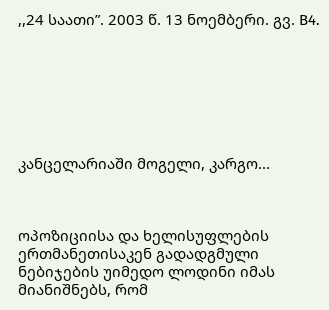,,24 საათი”. 2003 წ. 13 ნოემბერი. გვ. B4.







კანცელარიაში მოგელი, კარგო...



ოპოზიციისა და ხელისუფლების ერთმანეთისაკენ გადადგმული ნებიჯების უიმედო ლოდინი იმას მიანიშნებს, რომ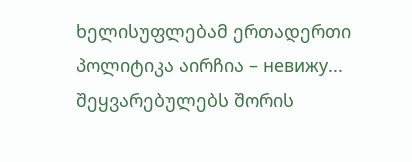ხელისუფლებამ ერთადერთი პოლიტიკა აირჩია – невижу... შეყვარებულებს შორის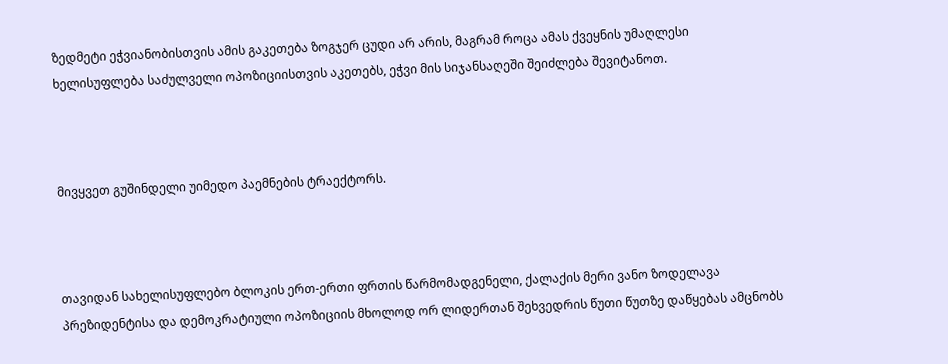ზედმეტი ეჭვიანობისთვის ამის გაკეთება ზოგჯერ ცუდი არ არის, მაგრამ როცა ამას ქვეყნის უმაღლესი ხელისუფლება საძულველი ოპოზიციისთვის აკეთებს, ეჭვი მის სიჯანსაღეში შეიძლება შევიტანოთ.



მივყვეთ გუშინდელი უიმედო პაემნების ტრაექტორს.



თავიდან სახელისუფლებო ბლოკის ერთ-ერთი ფრთის წარმომადგენელი, ქალაქის მერი ვანო ზოდელავა პრეზიდენტისა და დემოკრატიული ოპოზიციის მხოლოდ ორ ლიდერთან შეხვედრის წუთი წუთზე დაწყებას ამცნობს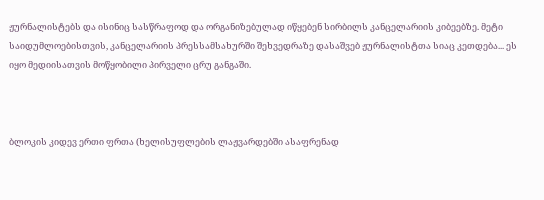ჟურნალისტებს და ისინიც სასწრაფოდ და ორგანიზებულად იწყებენ სირბილს კანცელარიის კიბეებზე. მეტი საიდუმლოებისთვის, კანცელარიის პრესსამსახურში შეხვედრაზე დასაშვებ ჟურნალისტთა სიაც კეთდება... ეს იყო მედიისათვის მოწყობილი პირველი ცრუ განგაში.



ბლოკის კიდევ ერთი ფრთა (ხელისუფლების ლაჟვარდებში ასაფრენად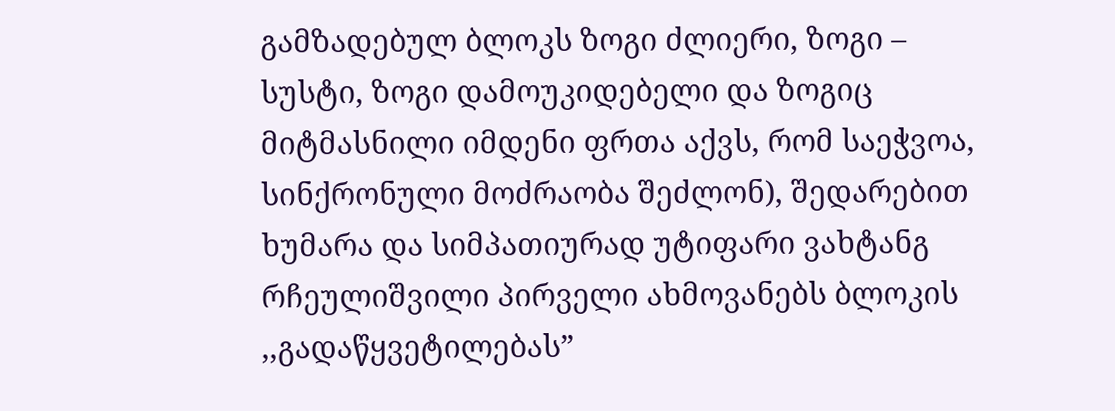გამზადებულ ბლოკს ზოგი ძლიერი, ზოგი – სუსტი, ზოგი დამოუკიდებელი და ზოგიც მიტმასნილი იმდენი ფრთა აქვს, რომ საეჭვოა, სინქრონული მოძრაობა შეძლონ), შედარებით ხუმარა და სიმპათიურად უტიფარი ვახტანგ რჩეულიშვილი პირველი ახმოვანებს ბლოკის ,,გადაწყვეტილებას”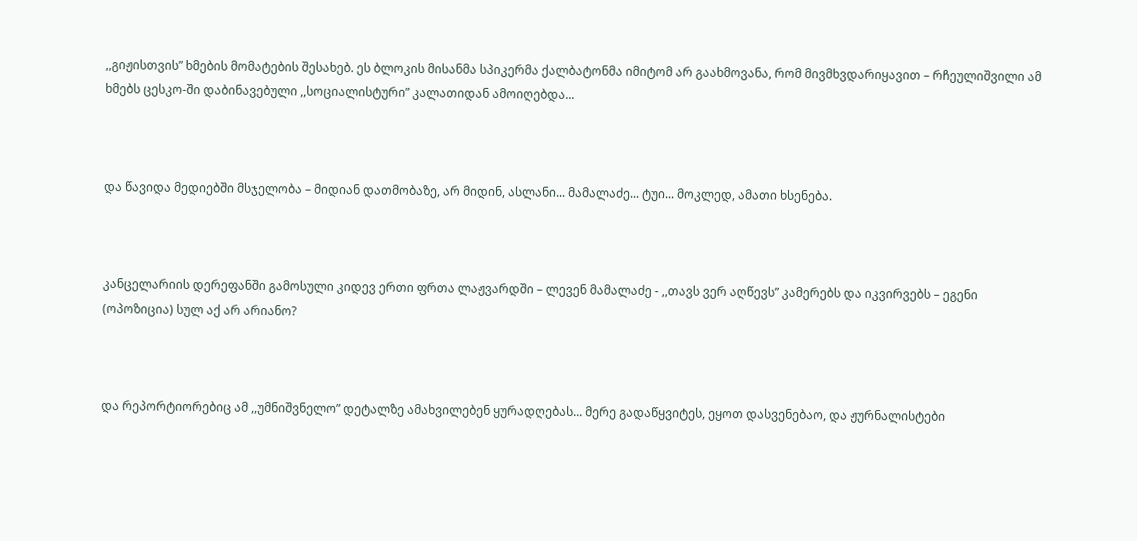,,გიჟისთვის” ხმების მომატების შესახებ. ეს ბლოკის მისანმა სპიკერმა ქალბატონმა იმიტომ არ გაახმოვანა, რომ მივმხვდარიყავით – რჩეულიშვილი ამ ხმებს ცესკო-ში დაბინავებული ,,სოციალისტური” კალათიდან ამოიღებდა...



და წავიდა მედიებში მსჯელობა – მიდიან დათმობაზე, არ მიდინ, ასლანი... მამალაძე... ტუი... მოკლედ, ამათი ხსენება.



კანცელარიის დერეფანში გამოსული კიდევ ერთი ფრთა ლაჟვარდში – ლევენ მამალაძე - ,,თავს ვერ აღწევს” კამერებს და იკვირვებს – ეგენი (ოპოზიცია) სულ აქ არ არიანო?



და რეპორტიორებიც ამ ,,უმნიშვნელო” დეტალზე ამახვილებენ ყურადღებას... მერე გადაწყვიტეს, ეყოთ დასვენებაო, და ჟურნალისტები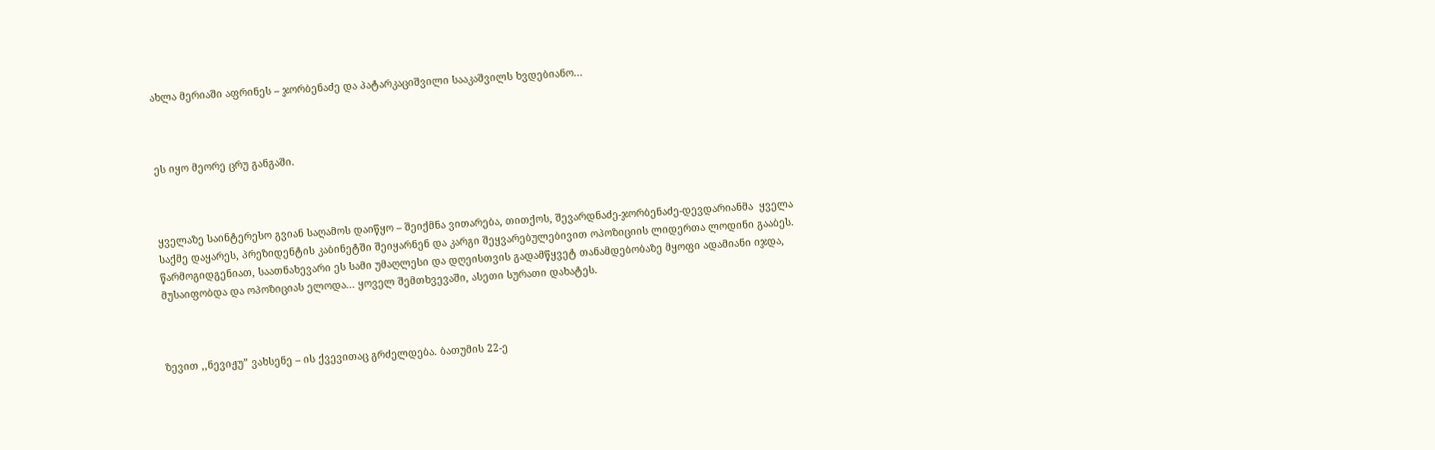ახლა მერიაში აფრინეს – ჯორბენაძე და პატარკაციშვილი სააკაშვილს ხვდებიანო...



ეს იყო მეორე ცრუ განგაში.



ყველაზე საინტერესო გვიან საღამოს დაიწყო – შეიქმნა ვითარება, თითქოს, შევარდნაძე-ჯორბენაძე-დევდარიანმა  ყველა საქმე დაყარეს, პრეზიდენტის კაბინეტში შეიყარნენ და კარგი შეყვარებულებივით ოპოზიციის ლიდერთა ლოდინი გააბეს. წარმოგიდგენიათ, საათნახევარი ეს სამი უმაღლესი და დღეისთვის გადამწყვეტ თანამდებობაზე მყოფი ადამიანი იჯდა, მუსაიფობდა და ოპოზიციას ელოდა... ყოველ შემთხვევაში, ასეთი სურათი დახატეს.



ზევით ,,ნევიჟუ” ვახსენე – ის ქვევითაც გრძელდება. ბათუმის 22-ე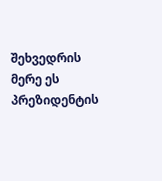შეხვედრის მერე ეს პრეზიდენტის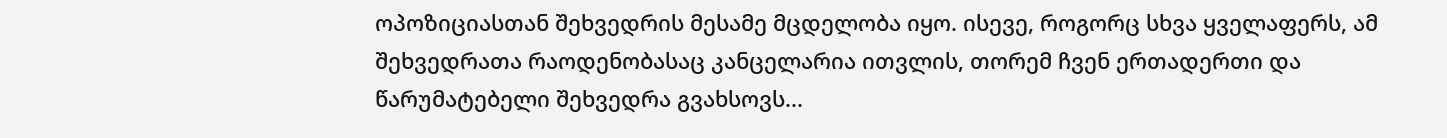ოპოზიციასთან შეხვედრის მესამე მცდელობა იყო. ისევე, როგორც სხვა ყველაფერს, ამ შეხვედრათა რაოდენობასაც კანცელარია ითვლის, თორემ ჩვენ ერთადერთი და წარუმატებელი შეხვედრა გვახსოვს...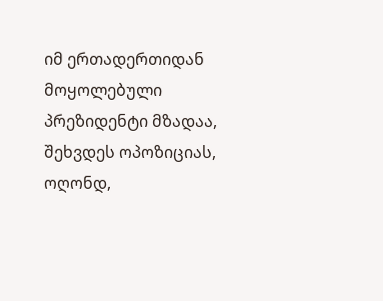იმ ერთადერთიდან მოყოლებული პრეზიდენტი მზადაა, შეხვდეს ოპოზიციას, ოღონდ,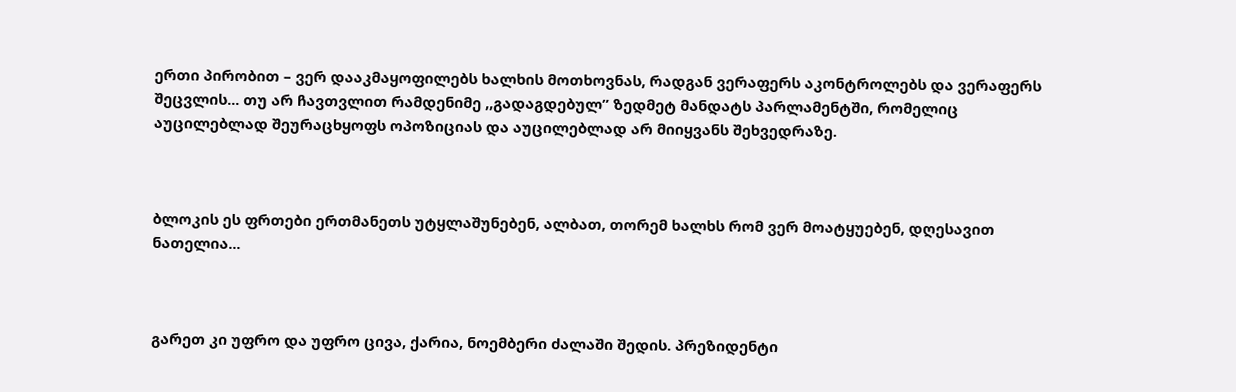ერთი პირობით – ვერ დააკმაყოფილებს ხალხის მოთხოვნას, რადგან ვერაფერს აკონტროლებს და ვერაფერს შეცვლის... თუ არ ჩავთვლით რამდენიმე ,,გადაგდებულ” ზედმეტ მანდატს პარლამენტში, რომელიც აუცილებლად შეურაცხყოფს ოპოზიციას და აუცილებლად არ მიიყვანს შეხვედრაზე.



ბლოკის ეს ფრთები ერთმანეთს უტყლაშუნებენ, ალბათ, თორემ ხალხს რომ ვერ მოატყუებენ, დღესავით ნათელია...



გარეთ კი უფრო და უფრო ცივა, ქარია, ნოემბერი ძალაში შედის. პრეზიდენტი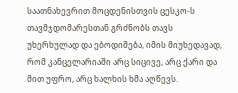საათნახევრით მოცდენისთვის ცესკო-ს თავმჯდომარესთან გრძნობს თავს უხერხულად და ებოდიშება, იმის მიუხედავად, რომ კანცელარიაში არც სიცივე, არც ქარი და მით უფრო, არც ხალხის ხმა აღწევს.